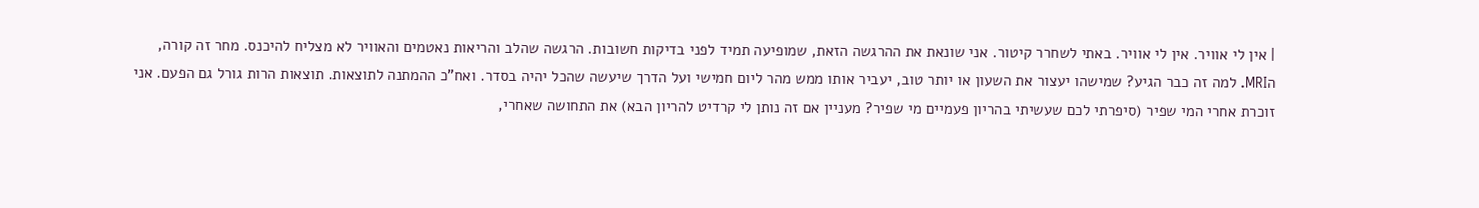| אין לי אוויר. אין לי אוויר. באתי לשחרר קיטור. אני שונאת את ההרגשה הזאת, שמופיעה תמיד לפני בדיקות חשובות. הרגשה שהלב והריאות נאטמים והאוויר לא מצליח להיכנס. מחר זה קורה, הMRI. למה זה כבר הגיע? שמישהו יעצור את השעון או יותר טוב, יעביר אותו ממש מהר ליום חמישי ועל הדרך שיעשה שהכל יהיה בסדר. ואח"כ ההמתנה לתוצאות. תוצאות הרות גורל גם הפעם. אני זוכרת אחרי המי שפיר (סיפרתי לכם שעשיתי בהריון פעמיים מי שפיר? מעניין אם זה נותן לי קרדיט להריון הבא) את התחושה שאחרי,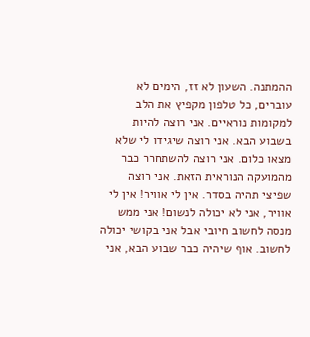ההמתנה. השעון לא זז, הימים לא עוברים, כל טלפון מקפיץ את הלב למקומות נוראיים. אני רוצה להיות בשבוע הבא. אני רוצה שיגידו לי שלא מצאו כלום. אני רוצה להשתחרר כבר מהמועקה הנוראית הזאת. אני רוצה שפיצי תהיה בסדר. אין לי אוויר! אין לי אוויר, אני לא יכולה לנשום! אני ממש מנסה לחשוב חיובי אבל אני בקושי יכולה לחשוב. אוף שיהיה כבר שבוע הבא, אני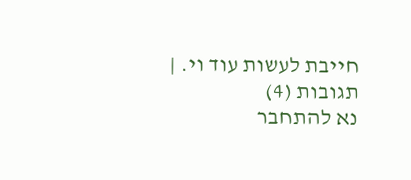חייבת לעשות עוד וי. |
תגובות (4)
נא להתחבר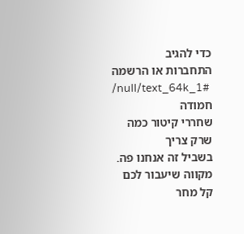כדי להגיב
התחברות או הרשמה
/null/text_64k_1#
חמודה
שחררי קיטור כמה שרק צריך
בשביל זה אנחנו פה.
מקווה שיעבור לכם קל מחר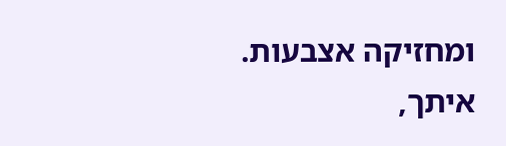ומחזיקה אצבעות.
איתך,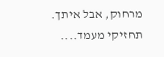מרחוק, אבל איתך.
תחזיקי מעמד....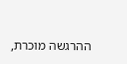ההרגשה מוכרת,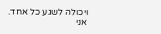ויכולה לשגע כל אחד.
אני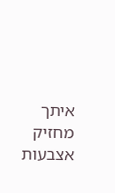איתך
מחזיק אצבעות